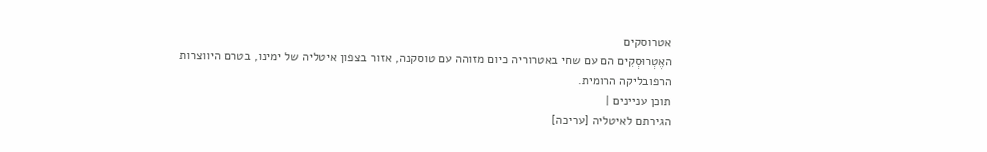אטרוסקים
האֶטְרוּסְקִים הם עם שחי באטרוריה כיום מזוהה עם טוסקנה, אזור בצפון איטליה של ימינו, בטרם היווצרות הרפובליקה הרומית.
תוכן עניינים |
הגירתם לאיטליה [עריכה]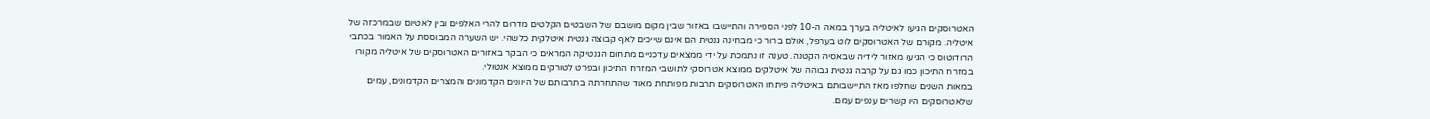האטרוסקים הגיעו לאיטליה בערך במאה ה-10 לפני הספירה והתיישבו באזור שבין מקום מושבם של השבטים הקלטים מדרום להרי האלפים ובין לאטיום שבמרכזה של איטליה. מקורם של האטרוסקים לוט בערפל, אולם ברור כי מבחינה גנטית הם אינם שייכים לאף קבוצה גנטית איטלקית כלשהי. יש השערה המבוססת על האמור בכתבי הרודוטוס כי הגיעו מאזור לידיה שבאסיה הקטנה. טענה זו נתמכת על ידי ממצאים עדכניים מתחום הגנטיקה המראים כי הבקר באזורים האטרוסקים של איטליה מקורו במזרח התיכון כמו גם על קרבה גנטית גבוהה של איטלקים ממוצא אטרוסקי לתושבי המזרח התיכון ובפרט לטורקים ממוצא אנטולי.
במאות השנים שחלפו מאז התיישבותם באיטליה פיתחו האטרוסקים תרבות מפותחת מאוד שהתחרתה בתרבותם של היוונים הקדמונים והמצרים הקדמונים, עמים שלאטרוסקים היו קשרים ענפים עמם.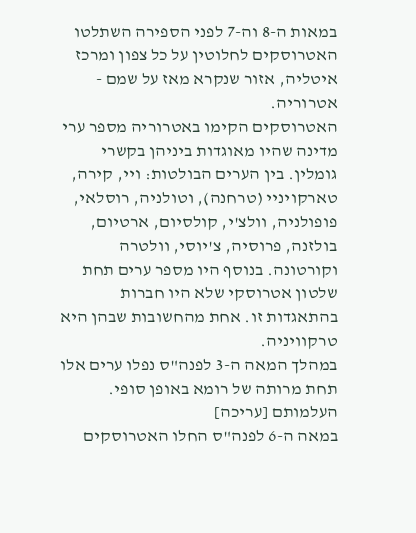במאות ה-8 וה-7 לפני הספירה השתלטו האטרוסקים לחלוטין על כל צפון ומרכז איטליה, אזור שנקרא מאז על שמם - אטרוריה.
האטרוסקים הקימו באטרוריה מספר ערי מדינה שהיו מאוגדות ביניהן בקשרי גומלין. בין הערים הבולטות: ויי, קירה, טארקויניי (טרחנה), וטולניה, רוסלאי, פופולניה, וולצ'י, קולסיום, ארטיום, בולזנה, פרוסיה, צ'יוסי, וולטרה וקורטונה. בנוסף היו מספר ערים תחת שלטון אטרוסקי שלא היו חברות בהתאגדות זו. אחת מהחשובות שבהן היא טרקוויניה.
במהלך המאה ה-3 לפנה"ס נפלו ערים אלו תחת מרותה של רומא באופן סופי.
העלמותם [עריכה]
במאה ה-6 לפנה"ס החלו האטרוסקים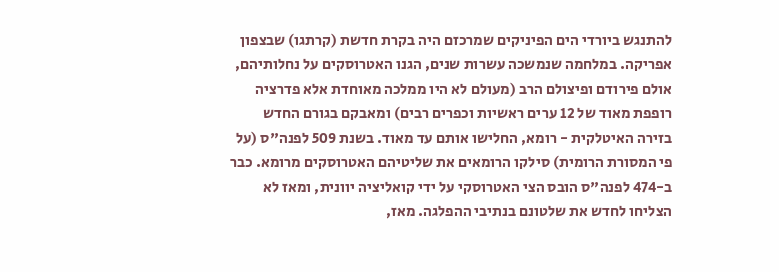להתנגש ביורדי הים הפיניקים שמרכזם היה בקרת חדשת (קרתגו) שבצפון אפריקה. במלחמה שנמשכה עשרות שנים, הגנו האטרוסקים על נחלותיהם, אולם פירודם ופיצולם הרב (מעולם לא היו ממלכה מאוחדת אלא פדרציה רופפת מאוד של 12 ערים ראשיות וכפרים רבים) ומאבקם בגורם החדש בזירה האיטלקית - רומא, החלישו אותם עד מאוד. בשנת 509 לפנה"ס (על פי המסורת הרומית) סילקו הרומאים את שליטיהם האטרוסקים מרומא. כבר ב-474 לפנה"ס הובס הצי האטרוסקי על ידי קואליציה יוונית, ומאז לא הצליחו לחדש את שלטונם בנתיבי ההפלגה. מאז,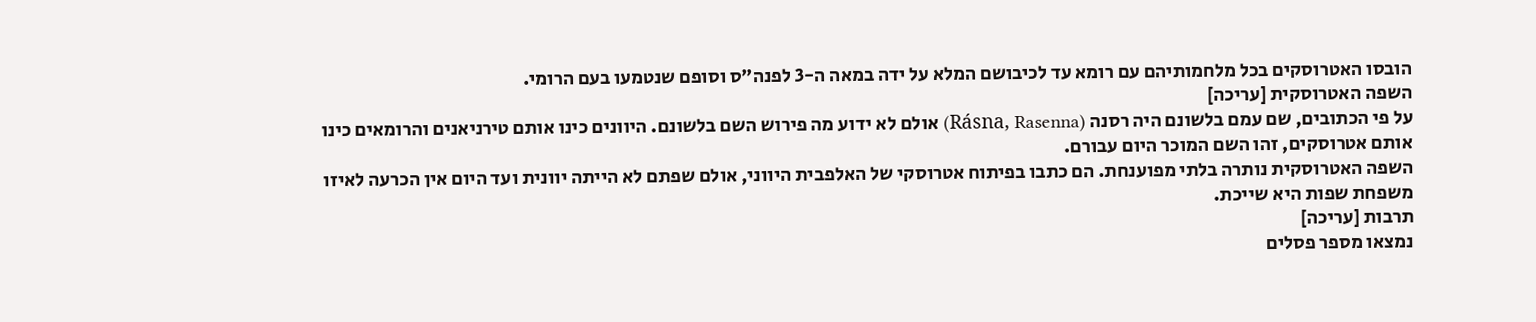הובסו האטרוסקים בכל מלחמותיהם עם רומא עד לכיבושם המלא על ידה במאה ה-3 לפנה"ס וסופם שנטמעו בעם הרומי.
השפה האטרוסקית [עריכה]
על פי הכתובים, שם עמם בלשונם היה רסנה (Rásna, Rasenna) אולם לא ידוע מה פירוש השם בלשונם. היוונים כינו אותם טירניאנים והרומאים כינו אותם אטרוסקים, זהו השם המוכר היום עבורם.
השפה האטרוסקית נותרה בלתי מפוענחת. הם כתבו בפיתוח אטרוסקי של האלפבית היווני, אולם שפתם לא הייתה יוונית ועד היום אין הכרעה לאיזו משפחת שפות היא שייכת.
תרבות [עריכה]
נמצאו מספר פסלים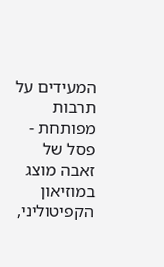המעידים על תרבות מפותחת - פסל של זאבה מוצג במוזיאון הקפיטוליני,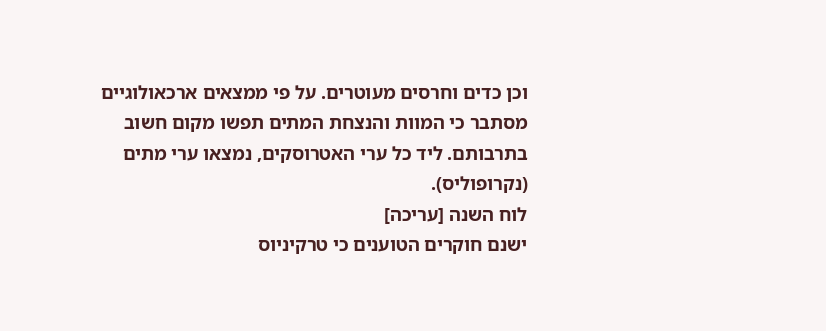וכן כדים וחרסים מעוטרים. על פי ממצאים ארכאולוגיים מסתבר כי המוות והנצחת המתים תפשו מקום חשוב בתרבותם. ליד כל ערי האטרוסקים, נמצאו ערי מתים (נקרופוליס).
לוח השנה [עריכה]
ישנם חוקרים הטוענים כי טרקיניוס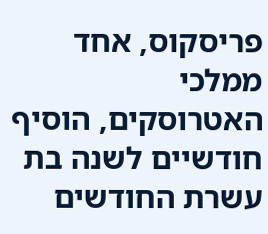פריסקוס, אחד ממלכי האטרוסקים, הוסיף חודשיים לשנה בת עשרת החודשים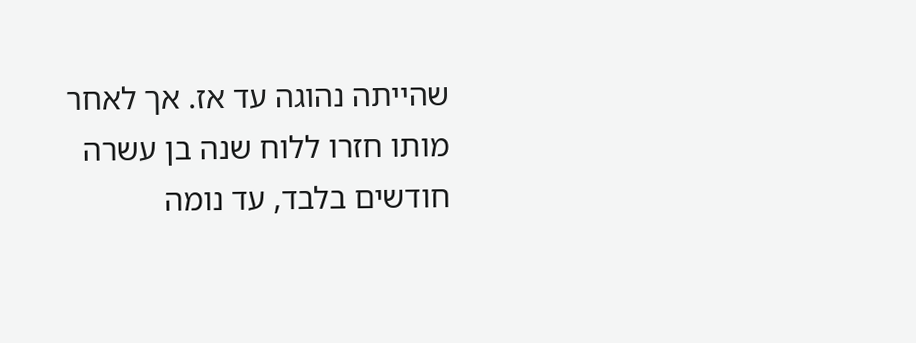שהייתה נהוגה עד אז. אך לאחר מותו חזרו ללוח שנה בן עשרה חודשים בלבד, עד נומה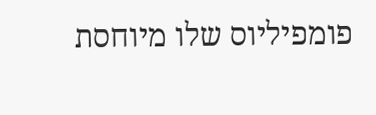פומפיליוס שלו מיוחסת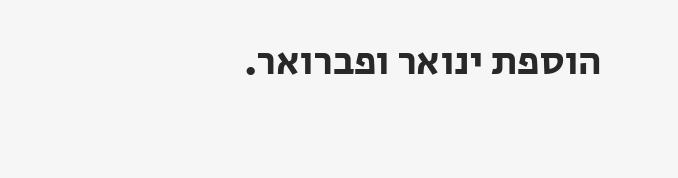הוספת ינואר ופברואר.